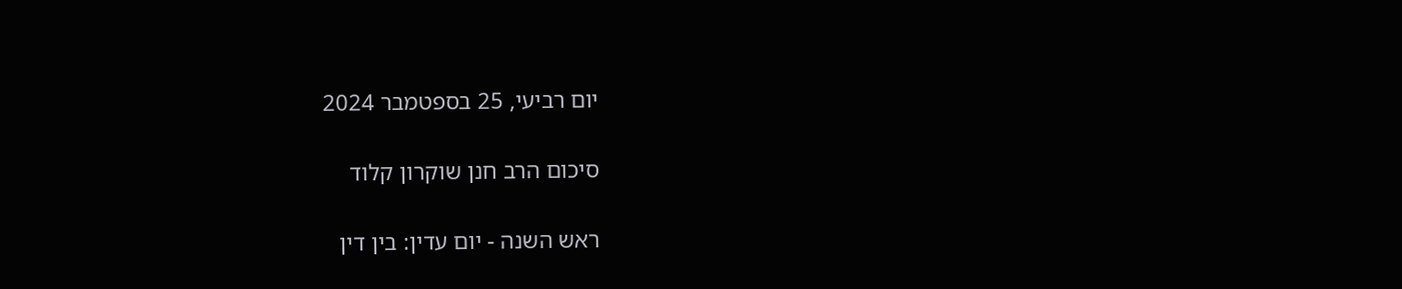יום רביעי, 25 בספטמבר 2024

סיכום הרב חנן שוקרון קלוד

ראש השנה - יום עדין: בין דין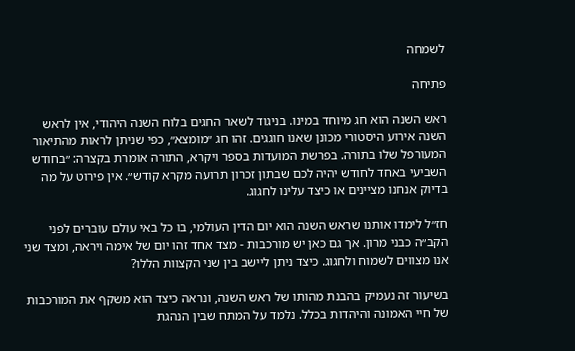לשמחה

פתיחה

ראש השנה הוא חג מיוחד במינו. בניגוד לשאר החגים בלוח השנה היהודי, אין לראש השנה אירוע היסטורי מכונן שאנו חוגגים. זהו חג ״מומצא״, כפי שניתן לראות מהתיאור המעורפל שלו בתורה. בפרשת המועדות בספר ויקרא, התורה אומרת בקצרה: ״בחודש השביעי באחד לחודש יהיה לכם שבתון זכרון תרועה מקרא קודש״. אין פירוט על מה בדיוק אנחנו מציינים או כיצד עלינו לחגוג.

חז״ל לימדו אותנו שראש השנה הוא יום הדין העולמי, בו כל באי עולם עוברים לפני הקב״ה כבני מרון. אך גם כאן יש מורכבות - מצד אחד זהו יום של אימה ויראה, ומצד שני אנו מצווים לשמוח ולחגוג. כיצד ניתן ליישב בין שני הקצוות הללו?

בשיעור זה נעמיק בהבנת מהותו של ראש השנה, ונראה כיצד הוא משקף את המורכבות של חיי האמונה והיהדות בכלל. נלמד על המתח שבין הנהגת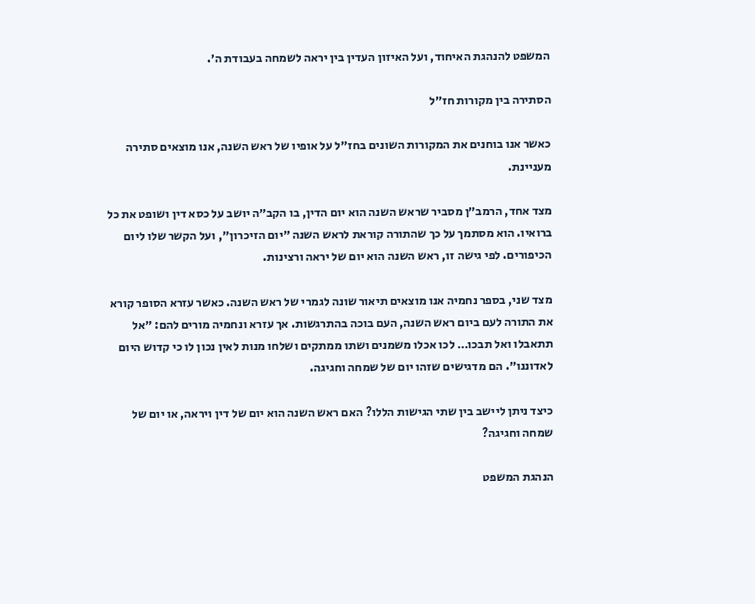המשפט להנהגת האיחוד, ועל האיזון העדין בין יראה לשמחה בעבודת ה׳.

הסתירה בין מקורות חז״ל

כאשר אנו בוחנים את המקורות השונים בחז״ל על אופיו של ראש השנה, אנו מוצאים סתירה מעניינת.

מצד אחד, הרמב״ן מסביר שראש השנה הוא יום הדין, בו הקב״ה יושב על כסא דין ושופט את כל ברואיו. הוא מסתמך על כך שהתורה קוראת לראש השנה ״יום הזיכרון״, ועל הקשר שלו ליום הכיפורים. לפי גישה זו, ראש השנה הוא יום של יראה ורצינות.

מצד שני, בספר נחמיה אנו מוצאים תיאור שונה לגמרי של ראש השנה. כאשר עזרא הסופר קורא את התורה לעם ביום ראש השנה, העם בוכה בהתרגשות. אך עזרא ונחמיה מורים להם: ״אל תתאבלו ואל תבכו… לכו אכלו משמנים ושתו ממתקים ושלחו מנות לאין נכון לו כי קדוש היום לאדוננו״. הם מדגישים שזהו יום של שמחה וחגיגה.

כיצד ניתן ליישב בין שתי הגישות הללו? האם ראש השנה הוא יום של דין ויראה, או יום של שמחה וחגיגה?

הנהגת המשפט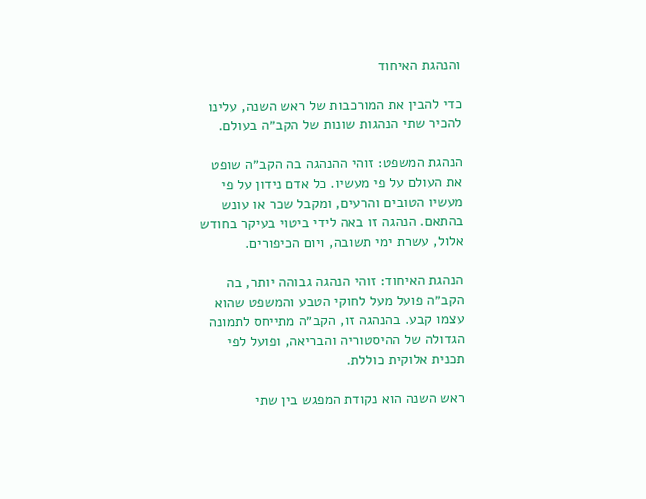והנהגת האיחוד

כדי להבין את המורכבות של ראש השנה, עלינו להכיר שתי הנהגות שונות של הקב״ה בעולם.

הנהגת המשפט: זוהי ההנהגה בה הקב״ה שופט את העולם על פי מעשיו. כל אדם נידון על פי מעשיו הטובים והרעים, ומקבל שכר או עונש בהתאם. הנהגה זו באה לידי ביטוי בעיקר בחודש אלול, עשרת ימי תשובה, ויום הכיפורים.

הנהגת האיחוד: זוהי הנהגה גבוהה יותר, בה הקב״ה פועל מעל לחוקי הטבע והמשפט שהוא עצמו קבע. בהנהגה זו, הקב״ה מתייחס לתמונה הגדולה של ההיסטוריה והבריאה, ופועל לפי תכנית אלוקית כוללת.

ראש השנה הוא נקודת המפגש בין שתי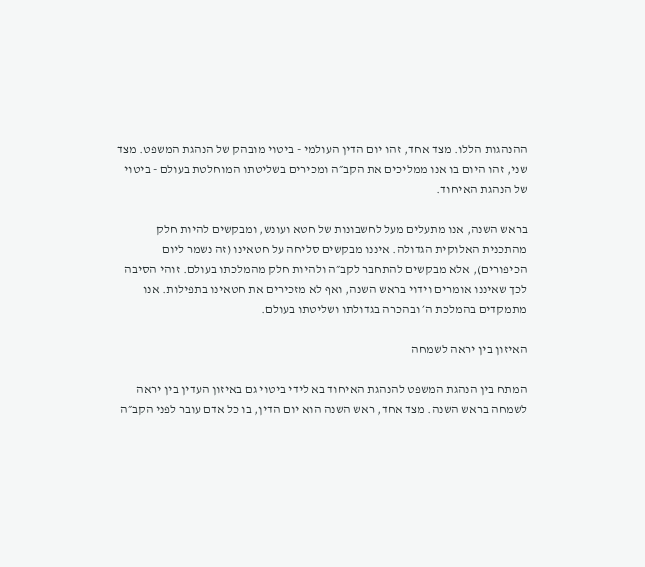ההנהגות הללו. מצד אחד, זהו יום הדין העולמי - ביטוי מובהק של הנהגת המשפט. מצד שני, זהו היום בו אנו ממליכים את הקב״ה ומכירים בשליטתו המוחלטת בעולם - ביטוי של הנהגת האיחוד.

בראש השנה, אנו מתעלים מעל לחשבונות של חטא ועונש, ומבקשים להיות חלק מהתכנית האלוקית הגדולה. איננו מבקשים סליחה על חטאינו (זה נשמר ליום הכיפורים), אלא מבקשים להתחבר לקב״ה ולהיות חלק מהמלכתו בעולם. זוהי הסיבה לכך שאיננו אומרים וידוי בראש השנה, ואף לא מזכירים את חטאינו בתפילות. אנו מתמקדים בהמלכת ה׳ ובהכרה בגדולתו ושליטתו בעולם.

האיזון בין יראה לשמחה

המתח בין הנהגת המשפט להנהגת האיחוד בא לידי ביטוי גם באיזון העדין בין יראה לשמחה בראש השנה. מצד אחד, ראש השנה הוא יום הדין, בו כל אדם עובר לפני הקב״ה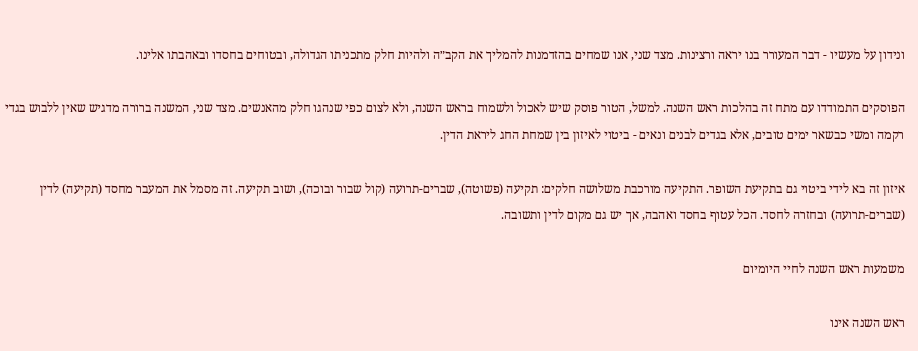ונידון על מעשיו - דבר המעורר בנו יראה ורצינות. מצד שני, אנו שמחים בהזדמנות להמליך את הקב״ה ולהיות חלק מתכניתו הגדולה, ובטוחים בחסדו ובאהבתו אלינו.

הפוסקים התמודדו עם מתח זה בהלכות ראש השנה. למשל, הטור פוסק שיש לאכול ולשמוח בראש השנה, ולא לצום כפי שנהגו חלק מהאנשים. מצד שני, המשנה ברורה מדגיש שאין ללבוש בגדי רקמה ומשי כבשאר ימים טובים, אלא בגדים לבנים ונאים - ביטוי לאיזון בין שמחת החג ליראת הדין.

איזון זה בא לידי ביטוי גם בתקיעת השופר. התקיעה מורכבת משלושה חלקים: תקיעה (פשוטה), שברים-תרועה (קול שבור ובוכה), ושוב תקיעה. זה מסמל את המעבר מחסד (תקיעה) לדין (שברים-תרועה) ובחזרה לחסד. הכל עטוף בחסד ואהבה, אך יש גם מקום לדין ותשובה.

משמעות ראש השנה לחיי היומיום

ראש השנה אינו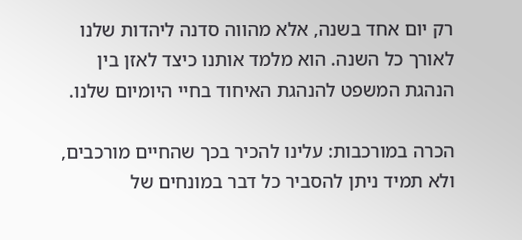רק יום אחד בשנה, אלא מהווה סדנה ליהדות שלנו לאורך כל השנה. הוא מלמד אותנו כיצד לאזן בין הנהגת המשפט להנהגת האיחוד בחיי היומיום שלנו.

הכרה במורכבות: עלינו להכיר בכך שהחיים מורכבים, ולא תמיד ניתן להסביר כל דבר במונחים של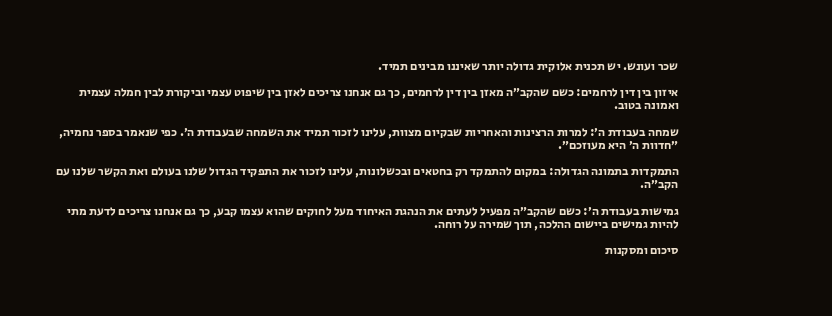שכר ועונש. יש תכנית אלוקית גדולה יותר שאיננו מבינים תמיד.

איזון בין דין לרחמים: כשם שהקב״ה מאזן בין דין לרחמים, כך גם אנחנו צריכים לאזן בין שיפוט עצמי וביקורת לבין חמלה עצמית ואמונה בטוב.

שמחה בעבודת ה׳: למרות הרצינות והאחריות שבקיום מצוות, עלינו לזכור תמיד את השמחה שבעבודת ה׳. כפי שנאמר בספר נחמיה, ״חדוות ה׳ היא מעוזכם״.

התמקדות בתמונה הגדולה: במקום להתמקד רק בחטאים ובכשלונות, עלינו לזכור את התפקיד הגדול שלנו בעולם ואת הקשר שלנו עם הקב״ה.

גמישות בעבודת ה׳: כשם שהקב״ה מפעיל לעתים את הנהגת האיחוד מעל לחוקים שהוא עצמו קבע, כך גם אנחנו צריכים לדעת מתי להיות גמישים ביישום ההלכה, תוך שמירה על רוחה.

סיכום ומסקנות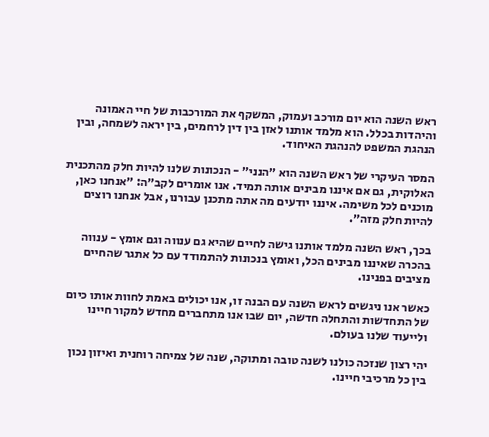ראש השנה הוא יום מורכב ועמוק, המשקף את המורכבות של חיי האמונה והיהדות בכלל. הוא מלמד אותנו לאזן בין דין לרחמים, בין יראה לשמחה, ובין הנהגת המשפט להנהגת האיחוד.

המסר העיקרי של ראש השנה הוא ״הנני״ - הנכונות שלנו להיות חלק מהתכנית האלוקית, גם אם איננו מבינים אותה תמיד. אנו אומרים לקב״ה: ״אנחנו כאן, מוכנים לכל משימה. איננו יודעים מה אתה מתכנן עבורנו, אבל אנחנו רוצים להיות חלק מזה״.

בכך, ראש השנה מלמד אותנו גישה לחיים שהיא גם ענווה וגם אומץ - ענווה בהכרה שאיננו מבינים הכל, ואומץ בנכונות להתמודד עם כל אתגר שהחיים מציבים בפנינו.

כאשר אנו ניגשים לראש השנה עם הבנה זו, אנו יכולים באמת לחוות אותו כיום של התחדשות והתחלה חדשה, יום שבו אנו מתחברים מחדש למקור חיינו ולייעוד שלנו בעולם.

יהי רצון שנזכה כולנו לשנה טובה ומתוקה, שנה של צמיחה רוחנית ואיזון נכון בין כל מרכיבי חיינו.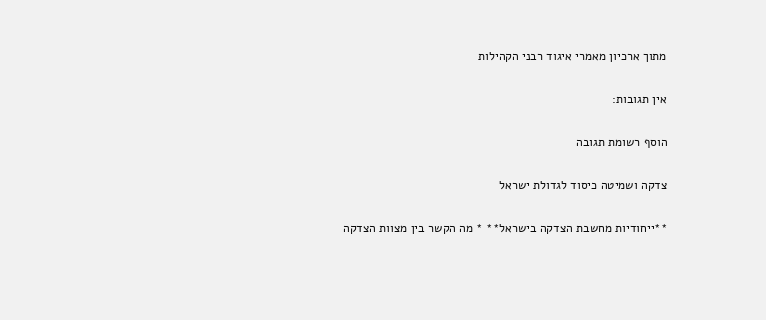מתוך ארכיון מאמרי איגוד רבני הקהילות

אין תגובות:

הוסף רשומת תגובה

צדקה ושמיטה כיסוד לגדולת ישראל

**ייחודיות מחשבת הצדקה בישראל** * מה הקשר בין מצוות הצדקה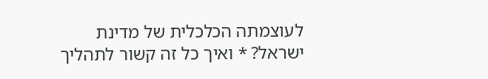לעוצמתה הכלכלית של מדינת ישראל? * ואיך כל זה קשור לתהליך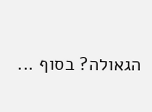הגאולה? בסוף ...